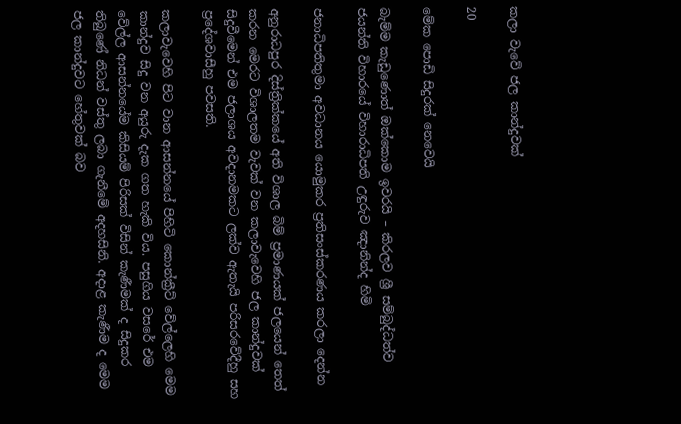කලා වැවේ ජල කාන්දුවක්

20

මේක පොඩි සිදුරක් නෙවෙයි

බැම්ම කැඩුණොත් ඔක්කොම ඉවරයි – කිරලව ශ්‍රී සම්බුද්ධත්ව ජයන්ති විහාරයේ විහාරාධිපති උඳුරුව ඤානින්ද හිමි

ජනාධිපතිතුමා අවධානය යොමුකර ප්‍රතිසංස්කරණය කරලා දෙන්න

අනුරාධපුර දිස්ත්‍රික්කයේ අති විශාල බිම් ප්‍රමාණයක් ජලයෙන් තෙත් කරන මෙරට විශාලතම වැවක් වන කලාවැවෙහි ජල කාන්දුවක් සිදුවීමෙන් එම ජලාශය අවදානමකට ලක්ව ඇතැයි පරිසරවේදීහු සහ ප්‍රදේශවාසීහු පවසති.

කලාවැවෙහි පිට වාන ආසන්නයේ පිහිටි කොන්ක්‍රීට් වේල්ලෙහි මෙම කාන්දුව සිදු වන අයුරු දැක ගත හැකි විය. පසුගිය වසරේ එම වේල්ල ආසන්නයේම කිසියම් පිරිසක් විසින් කැණීමක් ද සිදුකර තිබුණේ නිධන් වස්තු ලබා ගැනීමේ අදහසිනි. අදාළ කැණීම ද මෙම ජල කාන්දුවට හේතුවක් බව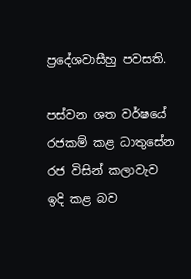ප්‍රදේශවාසීහු පවසති.

පස්වන ශත වර්ෂයේ රජකම් කළ ධාතුසේන රජ විසින් කලාවැව ඉදි කළ බව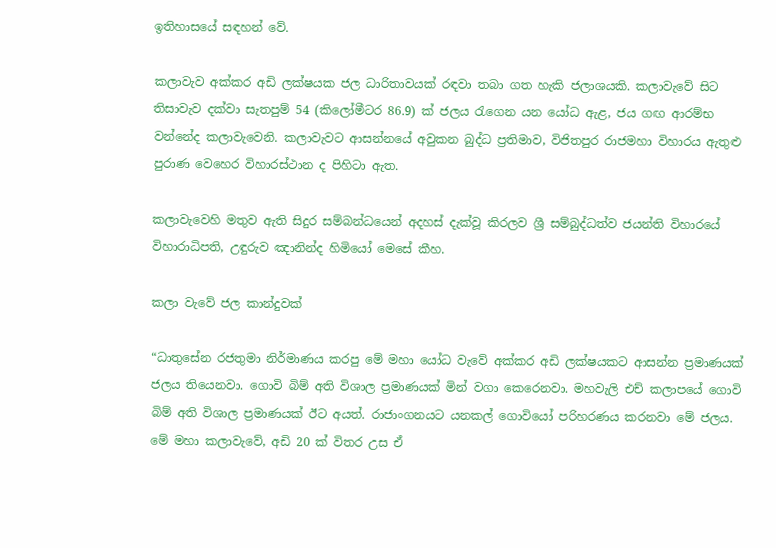ඉතිහාසයේ සඳහන් වේ.

කලාවැව අක්කර අඩි ලක්ෂයක ජල ධාරිතාවයක් රඳවා තබා ගත හැකි ජලාශයකි. කලාවැවේ සිට තිසාවැව දක්වා සැතපුම් 54 (කිලෝමීටර 86.9) ක් ජලය රැගෙන යන යෝධ ඇළ, ජය ගඟ ආරම්භ වන්නේද කලාවැවෙනි. කලාවැවට ආසන්නයේ අවුකන බුද්ධ ප්‍රතිමාව, විජිතපුර රාජමහා විහාරය ඇතුළු පුරාණ වෙහෙර විහාරස්ථාන ද පිහිටා ඇත.

කලාවැවෙහි මතුව ඇති සිදුර සම්බන්ධයෙන් අදහස් දැක්වූ කිරලව ශ්‍රී සම්බුද්ධත්ව ජයන්ති විහාරයේ විහාරාධිපති, උඳුරුව ඤානින්ද හිමියෝ මෙසේ කීහ.

කලා වැවේ ජල කාන්දුවක්

“ධාතුසේන රජතුමා නිර්මාණය කරපු මේ මහා යෝධ වැවේ අක්කර අඩි ලක්ෂයකට ආසන්න ප්‍රමාණයක් ජලය තියෙනවා. ගොවි බිම් අති විශාල ප්‍රමාණයක් මින් වගා කෙරෙනවා. මහවැලි එච් කලාපයේ ගොවි බිම් අති විශාල ප්‍රමාණයක් ඊට අයත්. රාජාංගනයට යනකල් ගොවියෝ පරිහරණය කරනවා මේ ජලය. මේ මහා කලාවැවේ, අඩි 20 ක් විතර උස ඒ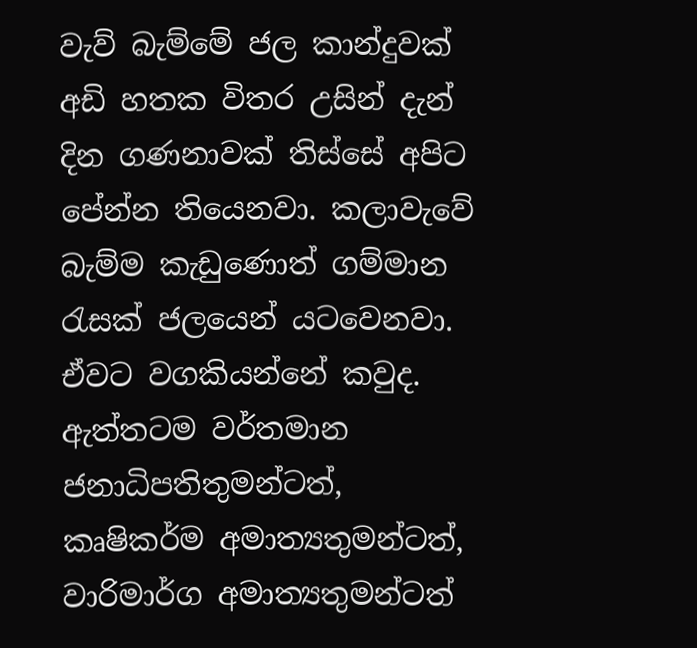වැව් බැම්මේ ජල කාන්දුවක් අඩි හතක විතර උසින් දැන් දින ගණනාවක් තිස්සේ අපිට පේන්න තියෙනවා. කලාවැවේ බැම්ම කැඩුණොත් ගම්මාන රැසක් ජලයෙන් යටවෙනවා. ඒවට වගකියන්නේ කවුද. ඇත්තටම වර්තමාන ජනාධිපතිතුමන්ටත්, කෘෂිකර්ම අමාත්‍යතුමන්ටත්, වාරිමාර්ග අමාත්‍යතුමන්ටත්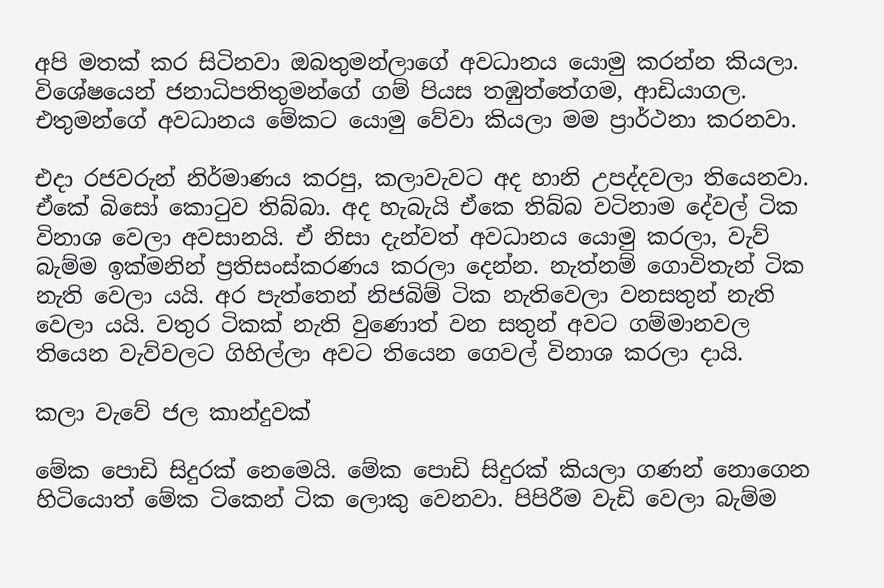අපි මතක් කර සිටිනවා ඔබතුමන්ලාගේ අවධානය යොමු කරන්න කියලා. විශේෂයෙන් ජනාධිපතිතුමන්ගේ ගම් පියස තඹුත්තේගම, ආඩියාගල. එතුමන්ගේ අවධානය මේකට යොමු වේවා කියලා මම ප්‍රාර්ථනා කරනවා.

එදා රජවරුන් නිර්මාණය කරපු, කලාවැවට අද හානි උපද්දවලා තියෙනවා. ඒකේ බිසෝ කොටුව තිබ්බා. අද හැබැයි ඒකෙ තිබ්බ වටිනාම දේවල් ටික විනාශ වෙලා අවසානයි. ඒ නිසා දැන්වත් අවධානය යොමු කරලා, වැව් බැම්ම ඉක්මනින් ප්‍රතිසංස්කරණය කරලා දෙන්න. නැත්නම් ගොවිතැන් ටික නැති වෙලා යයි. අර පැත්තෙන් නිජබිම් ටික නැතිවෙලා වනසතුන් නැති වෙලා යයි. වතුර ටිකක් නැති වුණොත් වන සතුන් අවට ගම්මානවල තියෙන වැව්වලට ගිහිල්ලා අවට තියෙන ගෙවල් විනාශ කරලා දායි.

කලා වැවේ ජල කාන්දුවක්

මේක පොඩි සිදුරක් නෙමෙයි. මේක පොඩි සිදුරක් කියලා ගණන් නොගෙන හිටියොත් මේක ටිකෙන් ටික ලොකු වෙනවා. පිපිරීම වැඩි වෙලා බැම්ම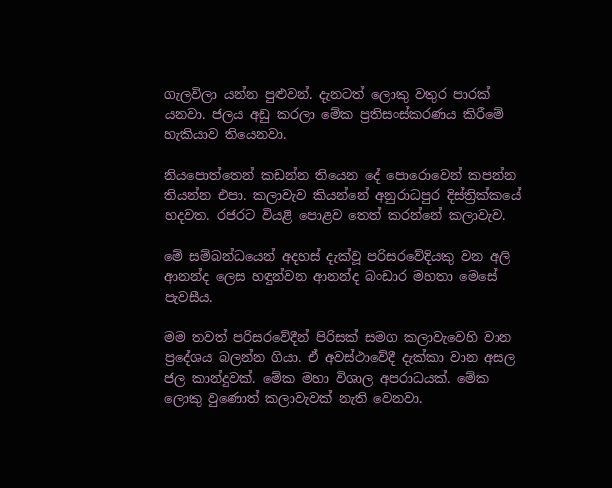ගැලවිලා යන්න පුළුවන්. දැනටත් ලොකු වතුර පාරක් යනවා. ජලය අඩු කරලා මේක ප්‍රතිසංස්කරණය කිරීමේ හැකියාව තියෙනවා.

නියපොත්තෙන් කඩන්න තියෙන දේ පොරොවෙන් කපන්න තියන්න එපා. කලාවැව කියන්නේ අනුරාධපුර දිස්ත්‍රික්කයේ හදවත. රජරට වියළි පොළව තෙත් කරන්නේ කලාවැව.

මේ සම්බන්ධයෙන් අදහස් දැක්වූ පරිසරවේදියකු වන අලි ආනන්ද ලෙස හඳුන්වන ආනන්ද බංඩාර මහතා මෙසේ පැවසීය.

මම තවත් පරිසරවේදීන් පිරිසක් සමග කලාවැවෙහි වාන ප්‍රදේශය බලන්න ගියා. ඒ අවස්ථාවේදී දැක්කා වාන අසල ජල කාන්දුවක්. මේක මහා විශාල අපරාධයක්. මේක ලොකු වුණොත් කලාවැවක් නැති වෙනවා.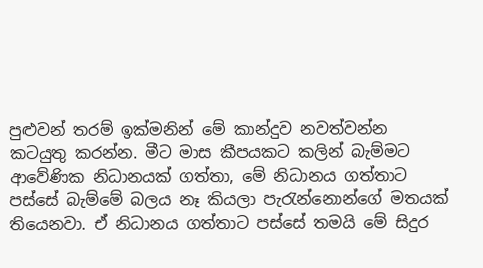පුළුවන් තරම් ඉක්මනින් මේ කාන්දුව නවත්වන්න කටයුතු කරන්න. මීට මාස කීපයකට කලින් බැම්මට ආවේණික නිධානයක් ගත්තා, මේ නිධානය ගත්තාට පස්සේ බැම්මේ බලය නෑ කියලා පැරැන්නොන්ගේ මතයක් තියෙනවා. ඒ නිධානය ගත්තාට පස්සේ තමයි මේ සිදුර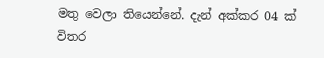මතු වෙලා තියෙන්නේ. දැන් අක්කර 04 ක් විතර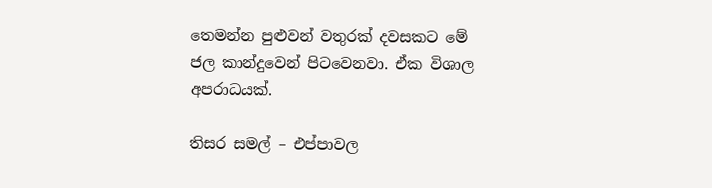තෙමන්න පුළුවන් වතුරක් දවසකට මේ ජල කාන්දුවෙන් පිටවෙනවා. ඒක විශාල අපරාධයක්.

තිසර සමල් – එප්පාවල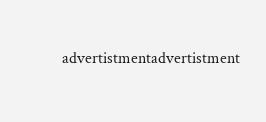advertistmentadvertistment